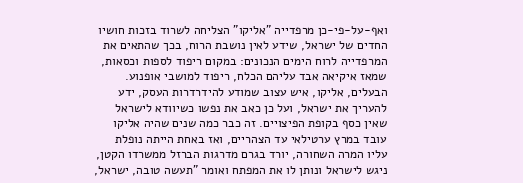ואף-על-פי-כן מרפדייה "אליקו" הצליחה לשרוד בזכות חושיו החדים של ישראל, שידע לאין נושבת הרוח, בכך שהתאים את המרפדייה לרוח הימים הנכונים: במקום ריפוד לספות וכסאות, שמאז איקיאה אבד עליהם הכלח, ריפוד למושבי אופנוע. הבעלים, אליקו, איש עצוב שמודע להידרדרות העסק, ידע להעריך את ישראל, ועל כן כאב את נפשו כשיוודא לישראל שאין כסף בקופת הפיצויים. זה כבר כמה שנים שהיה אליקו עובד במרץ ערטילאי עד הצהריים, ואז באחת הייתה נופלת עליו המרה השחורה, יורד בגרם מדרגות הברזל ממשרדו הקטן, ניגש לישראל ונותן לו את המפתח ואומר "תעשה טובה, ישראל,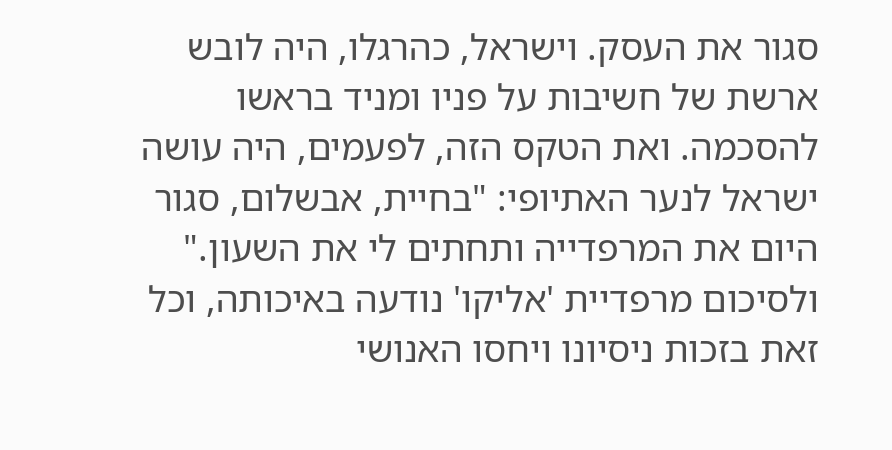סגור את העסק. וישראל, כהרגלו, היה לובש ארשת של חשיבות על פניו ומניד בראשו להסכמה. ואת הטקס הזה, לפעמים, היה עושה ישראל לנער האתיופי: "בחיית, אבשלום, סגור היום את המרפדייה ותחתים לי את השעון." ולסיכום מרפדיית 'אליקו' נודעה באיכותה, וכל זאת בזכות ניסיונו ויחסו האנושי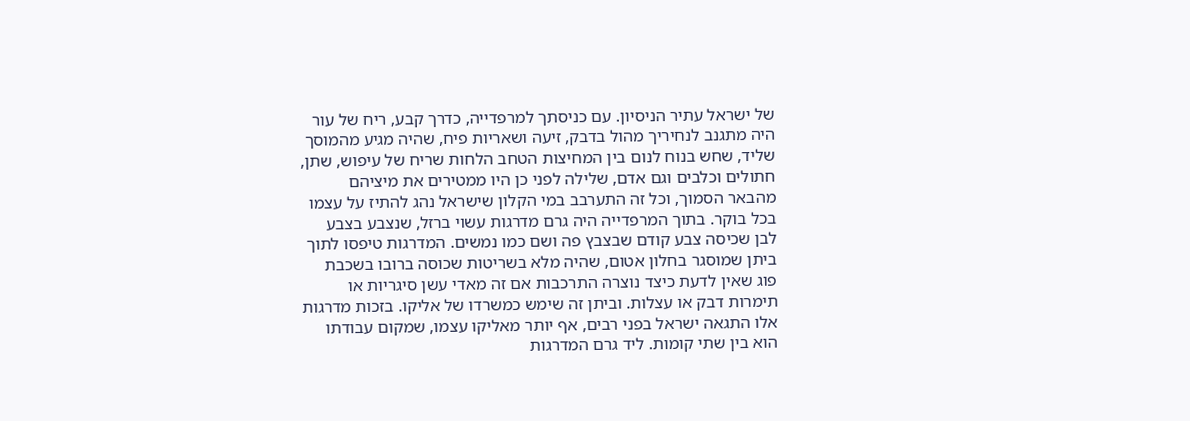של ישראל עתיר הניסיון. עם כניסתך למרפדייה, כדרך קבע, ריח של עור היה מתגנב לנחיריך מהול בדבק, זיעה ושאריות פיח, שהיה מגיע מהמוסך שליד, שחש בנוח לנום בין המחיצות הטחב הלחות שריח של עיפוש, שתן, חתולים וכלבים וגם אדם, שלילה לפני כן היו ממטירים את מיציהם מהבאר הסמוך, וכל זה התערבב במי הקלון שישראל נהג להתיז על עצמו בכל בוקר. בתוך המרפדייה היה גרם מדרגות עשוי ברזל, שנצבע בצבע לבן שכיסה צבע קודם שבצבץ פה ושם כמו נמשים. המדרגות טיפסו לתוך ביתן שמוסגר בחלון אטום, שהיה מלא בשריטות שכוסה ברובו בשכבת פוג שאין לדעת כיצד נוצרה התרכבות אם זה מאדי עשן סיגריות או תימרות דבק או עצלות. וביתן זה שימש כמשרדו של אליקו. בזכות מדרגות אלו התגאה ישראל בפני רבים, אף יותר מאליקו עצמו, שמקום עבודתו הוא בין שתי קומות. ליד גרם המדרגות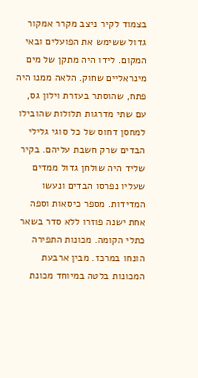בצמוד לקיר ניצב מקרר אמקור גדול ששימש את הפועלים ובאי המקום. לידו היה מתקן של מים מינראליים שחוק. הלאה ממנו היה פתח, שהוסתר בעזרת וילון גס, עם שתי מדרגות תלולות שהובילו למחסן דחוס של כל סוגי גלילי הבדים שרק חשבת עליהם. בקיר שליד היה שולחן גדול ממדים שעליו נפרסו הבדים ונעשו המדידות. מספר כיסאות וספה אחת ישנה פוזרו ללא סדר בשאר כתלי הקומה. מכונות התפירה הונחו במרכז. מבין ארבעת המכונות בלטה במיוחד מכונת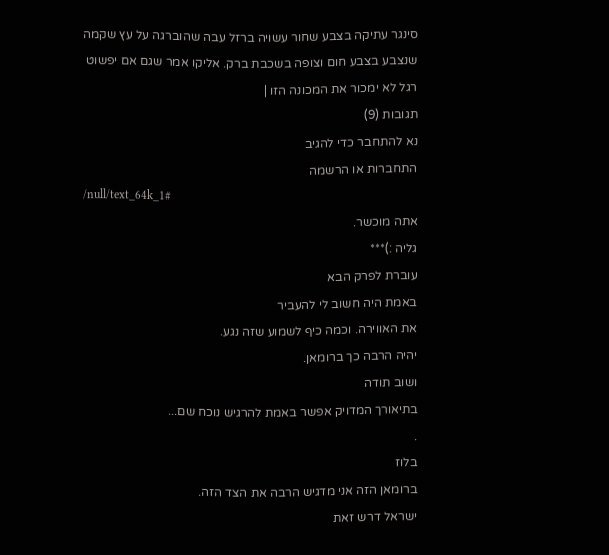סינגר עתיקה בצבע שחור עשויה ברזל עבה שהוברגה על עץ שקמה שנצבע בצבע חום וצופה בשכבת ברק. אליקו אמר שגם אם יפשוט רגל לא ימכור את המכונה הזו |
תגובות (9)
נא להתחבר כדי להגיב
התחברות או הרשמה
/null/text_64k_1#
אתה מוכשר.
גליה :)***
עוברת לפרק הבא
באמת היה חשוב לי להעביר
את האווירה. וכמה כיף לשמוע שזה נגע.
יהיה הרבה כך ברומאן.
ושוב תודה
בתיאורך המדויק אפשר באמת להרגיש נוכח שם...
.
בלוז
ברומאן הזה אני מדגיש הרבה את הצד הזה.
ישראל דרש זאת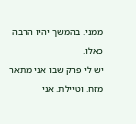ממני. בהמשך יהיו הרבה כאלו.
יש לי פרק שבו אני מתאר מזח. וטיילת. אני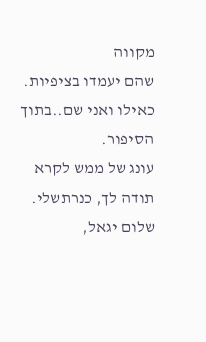מקווה
שהם יעמדו בציפיות.
כאילו ואני שם..בתוך הסיפור.
עונג של ממש לקרא
תודה לך, כנרתשלי.
שלום יגאל,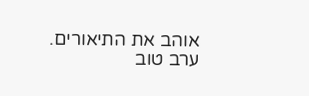אוהב את התיאורים.
ערב טוב